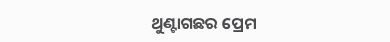ଥୁଣ୍ଟାଗଛର ପ୍ରେମ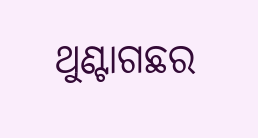ଥୁଣ୍ଟାଗଛର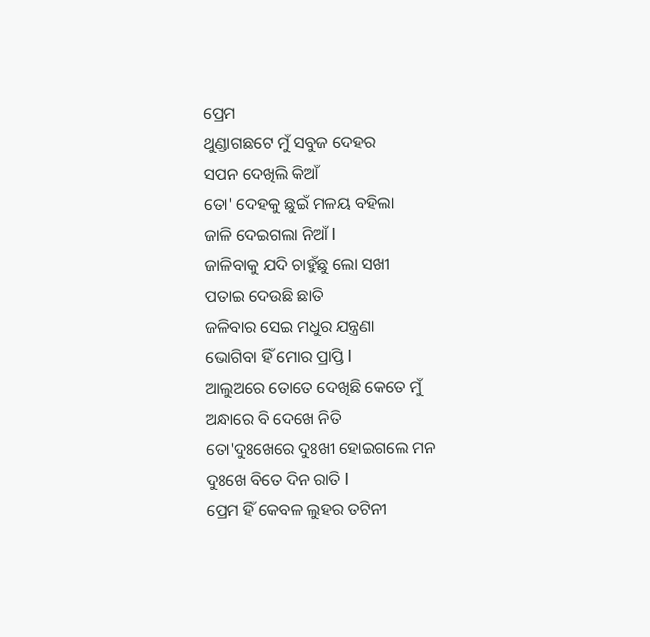ପ୍ରେମ
ଥୁଣ୍ଡାଗଛଟେ ମୁଁ ସବୁଜ ଦେହର
ସପନ ଦେଖିଲି କିଆଁ
ତୋ' ଦେହକୁ ଛୁଇଁ ମଳୟ ବହିଲା
ଜାଳି ଦେଇଗଲା ନିଆଁ I
ଜାଳିବାକୁ ଯଦି ଚାହୁଁଛୁ ଲୋ ସଖୀ
ପତାଇ ଦେଉଛି ଛାତି
ଜଳିବାର ସେଇ ମଧୁର ଯନ୍ତ୍ରଣା
ଭୋଗିବା ହିଁ ମୋର ପ୍ରାପ୍ତି I
ଆଲୁଅରେ ତୋତେ ଦେଖିଛି କେତେ ମୁଁ
ଅନ୍ଧାରେ ବି ଦେଖେ ନିତି
ତୋ'ଦୁଃଖେରେ ଦୁଃଖୀ ହୋଇଗଲେ ମନ
ଦୁଃଖେ ବିତେ ଦିନ ରାତି I
ପ୍ରେମ ହିଁ କେବଳ ଲୁହର ତଟିନୀ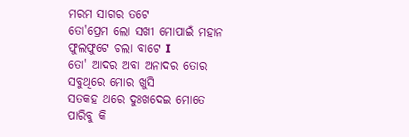ମରମ ସାଗର ତଟେ
ତୋ'ପ୍ରେମ ଲୋ ସଖୀ ମୋପାଇଁ ମହାନ
ଫୁଲଫୁଟେ ଚଲା ବାଟେ I
ତୋ' ଆଦର ଅବା ଅନାଦର ତୋର
ସବୁଥିରେ ମୋର ଖୁସି
ସତକହ ଥରେ ଦୁଃଖଦେଇ ମୋତେ
ପାରିବୁ କି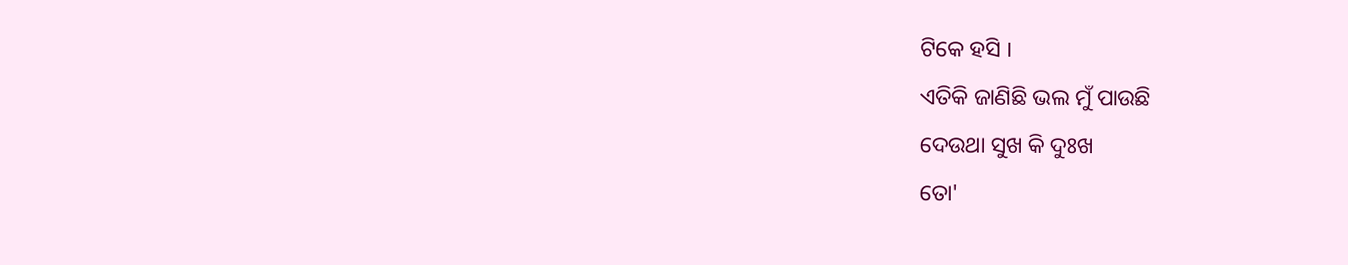ଟିକେ ହସି I
ଏତିକି ଜାଣିଛି ଭଲ ମୁଁ ପାଉଛି
ଦେଉଥା ସୁଖ କି ଦୁଃଖ
ତୋ'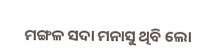ମଙ୍ଗଳ ସଦା ମନାସୁ ଥିବି ଲୋ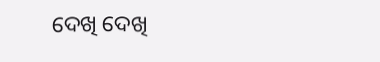ଦେଖି ଦେଖି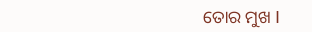ତୋର ମୁଖ I